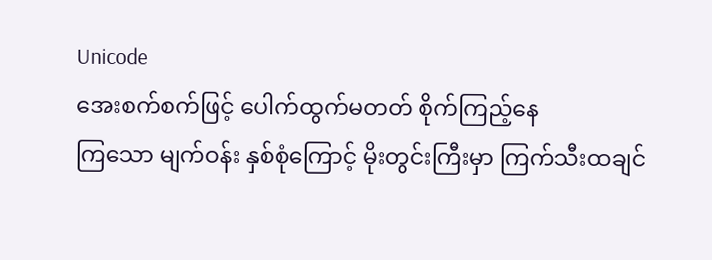Unicode
အေးစက်စက်ဖြင့် ပေါက်ထွက်မတတ် စိုက်ကြည့်နေ
ကြသော မျက်ဝန်း နှစ်စုံကြောင့် မိုးတွင်းကြီးမှာ ကြက်သီးထချင်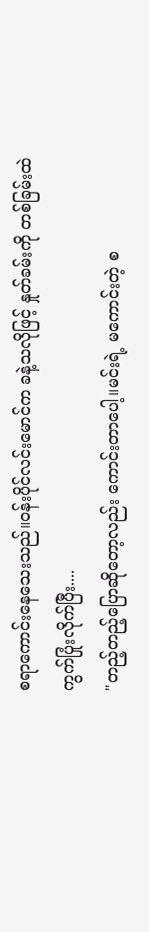စရာကောင်းနေသေးသည်။ဝန်းပိုင်လင်းမောင်က ခနဲ့သလိုဖြင့် နှုတ်ခမ်းကို တစ်ခြမ်းထဲ ကွက်ပြုံးလိုက်ပြီး....
"တည့်တည့်ပြောဆိုတော့လည်း ကောင်းတာပေါ့။မင်းရဲ့ မကောင်းတဲ့ စ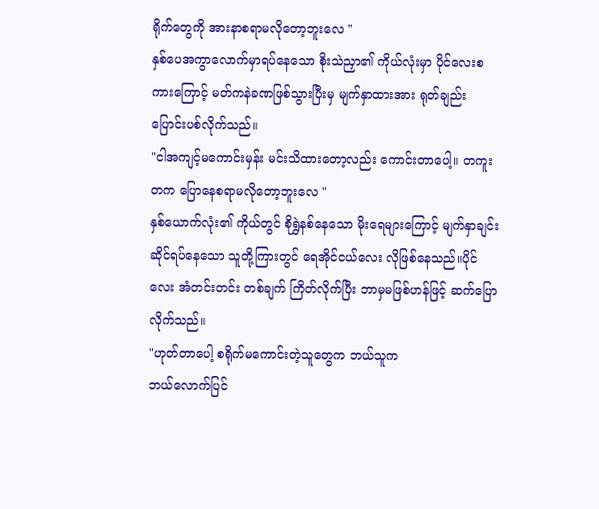ရိုက်တွေကို အားနာစရာမလိုတော့ဘူးလေ "
နှစ်ပေအကွာလောက်မှာရပ်နေသော စိုးသဲညှာ၏ ကိုယ်လုံးမှာ ပိုင်လေးစကားကြောင့် မတ်ကနဲခဏဖြစ်သွားပြီးမှ မျက်နှာထားအား ရုတ်ချည်း ပြောင်းပစ်လိုက်သည်။
"ငါအကျင့်မကောင်းမှန်း မင်းသိထားတော့လည်း ကောင်းတာပေါ့။ တကူးတက ပြောနေစရာမလိုတော့ဘူးလေ "
နှစ်ယောက်လုံး၏ ကိုယ်တွင် စိုရွှဲနစ်နေသော မိုးရေများကြောင့် မျက်နှာချင်းဆိုင်ရပ်နေသော သူတို့ကြားတွင် ရေအိုင်ငယ်လေး လိုဖြစ်နေသည်။ပိုင်လေး အံတင်းတင်း တစ်ချက် ကြိတ်လိုက်ပြီး ဘာမှမဖြစ်ဟန်ဖြင့် ဆက်ပြောလိုက်သည်။
"ဟုတ်တာပေါ့ စရိုက်မကောင်းတဲ့သူတွေက ဘယ်သူက
ဘယ်လောက်ပြင်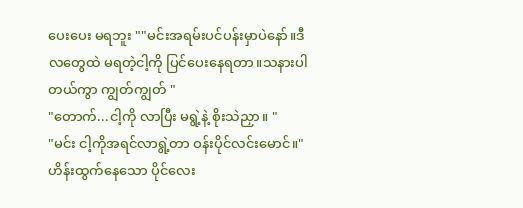ပေးပေး မရဘူး ""မင်းအရမ်းပင်ပန်းမှာပဲနော်။ဒီလတွေထဲ မရတဲ့ငါ့ကို ပြင်ပေးနေရတာ။သနားပါတယ်ကွာ ကျွတ်ကျွတ် "
"တောက်...ငါ့ကို လာပြီး မရွဲ့နဲ့ စိုးသဲညှာ။ "
"မင်း ငါ့ကိုအရင်လာရွဲ့တာ ဝန်းပိုင်လင်းမောင်။"
ဟိန်းထွက်နေသော ပိုင်လေး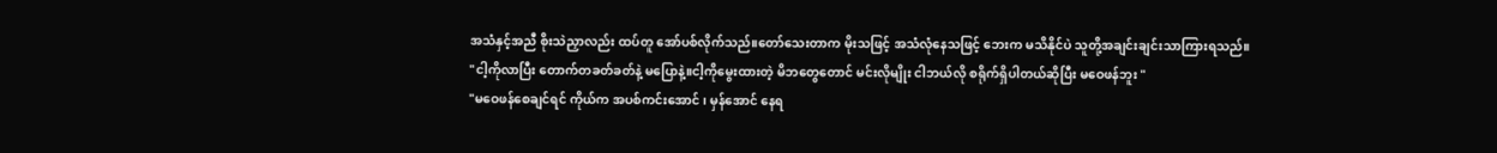အသံနှင့်အညီ စိုးသဲညှာလည်း ထပ်တူ အော်ပစ်လိုက်သည်။တော်သေးတာက မိုးသဖြင့် အသံလုံနေသဖြင့် ဘေးက မသိနိုင်ပဲ သူတို့အချင်းချင်းသာကြားရသည်။
"ငါ့ကိုလာပြီး တောက်တခတ်ခတ်နဲ့ မပြောနဲ့။ငါ့ကိုမွေးထားတဲ့ မိဘတွေတောင် မင်းလိုမျိုး ငါဘယ်လို စရိုက်ရှိပါတယ်ဆိုပြီး မဝေဖန်ဘူး "
"မဝေဖန်စေချင်ရင် ကိုယ်က အပစ်ကင်းအောင် ၊ မှန်အောင် နေရ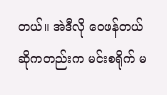တယ်။ အဲဒီလို ဝေဖန်တယ်ဆိုကတည်းက မင်းစရိုက် မ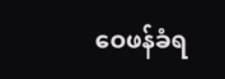ဝေဖန်ခံရ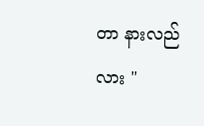တာ နားလည်လား "